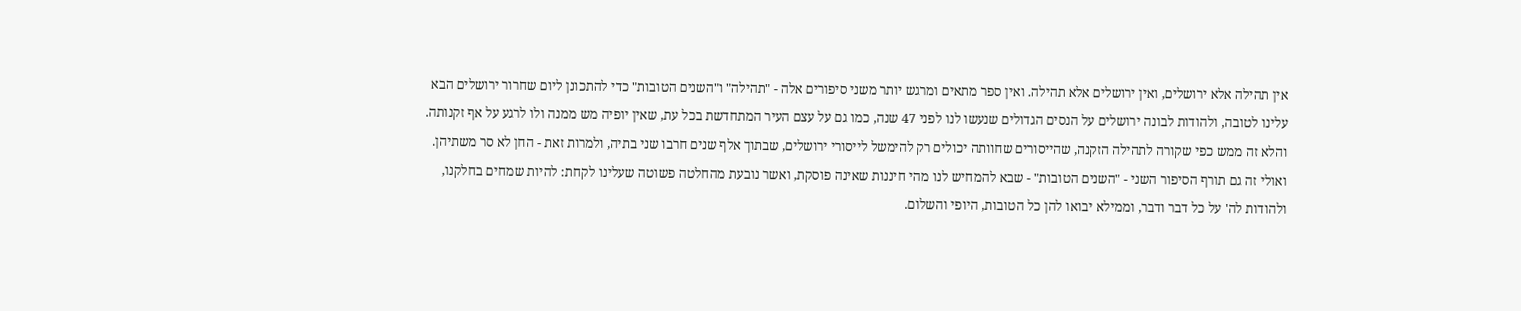אין תהילה אלא ירושלים, ואין ירושלים אלא תהילה. ואין ספר מתאים ומרגש יותר משני סיפורים אלה - "תהילה" ו"השנים הטובות" כדי להתכונן ליום שחרור ירושלים הבא עלינו לטובה, ולהודות לבונה ירושלים על הנסים הגדולים שנעשו לנו לפני 47 שנה, כמו גם על עצם העיר המתחדשת בכל עת, שאין יופיה מש ממנה ולו לרגע על אף זקנותה. והלא זה ממש כפי שקורה לתהילה הזקנה, שהייסורים שחוותה יכולים רק להימשל לייסורי ירושלים, שבתוך אלף שנים חרבו שני בתיה, ולמרות זאת - החן לא סר משתיהן. ואולי זה גם תורף הסיפור השני - "השנים הטובות" - שבא להמחיש לנו מהי חיננות שאינה פוסקת, ואשר נובעת מהחלטה פשוטה שעלינו לקחת: להיות שמחים בחלקנו, ולהודות לה' על כל דבר ודבר, וממילא יבואו להן כל הטובות, היופי והשלום.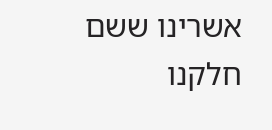אשרינו ששם חלקנו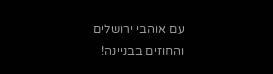עם אוהבי ירושלים והחוזים בבניינה!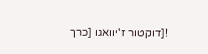![דוקטור ז'יוואגו [כרך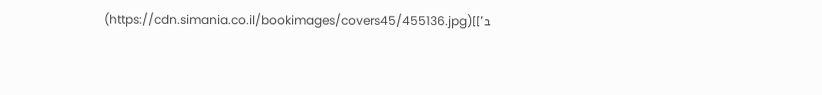ב']](https://cdn.simania.co.il/bookimages/covers45/455136.jpg)